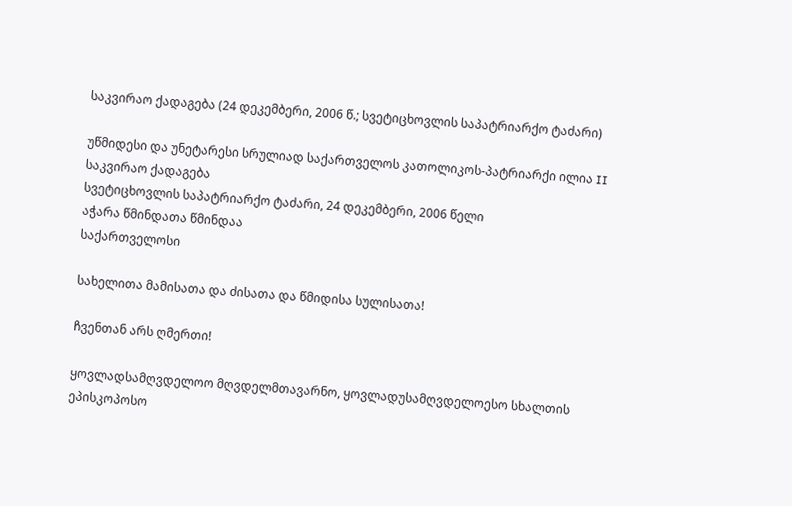საკვირაო ქადაგება (24 დეკემბერი, 2006 წ.; სვეტიცხოვლის საპატრიარქო ტაძარი)

უწმიდესი და უნეტარესი სრულიად საქართველოს კათოლიკოს-პატრიარქი ილია II
საკვირაო ქადაგება
სვეტიცხოვლის საპატრიარქო ტაძარი, 24 დეკემბერი, 2006 წელი
აჭარა წმინდათა წმინდაა
საქართველოსი

სახელითა მამისათა და ძისათა და წმიდისა სულისათა!

ჩვენთან არს ღმერთი!

ყოვლადსამღვდელოო მღვდელმთავარნო, ყოვლადუსამღვდელოესო სხალთის ეპისკოპოსო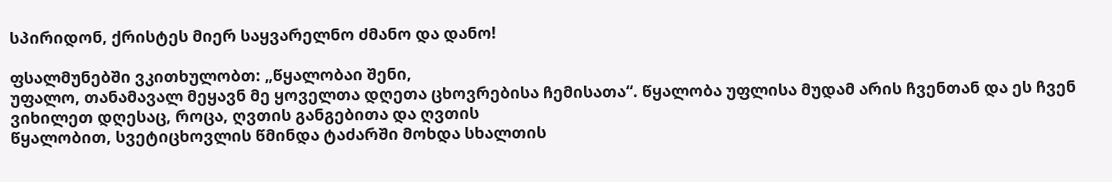სპირიდონ, ქრისტეს მიერ საყვარელნო ძმანო და დანო!

ფსალმუნებში ვკითხულობთ: „წყალობაი შენი,
უფალო, თანამავალ მეყავნ მე ყოველთა დღეთა ცხოვრებისა ჩემისათა“. წყალობა უფლისა მუდამ არის ჩვენთან და ეს ჩვენ ვიხილეთ დღესაც, როცა, ღვთის განგებითა და ღვთის
წყალობით, სვეტიცხოვლის წმინდა ტაძარში მოხდა სხალთის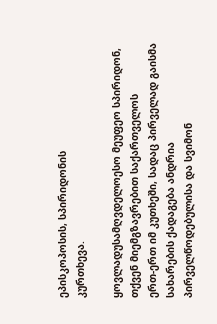ეპისკოპოსის, სპირიდონის
კურთხევა.

ყოვლადუსამღვდელოესო მეუფეო სპირიდონ, თქვენ მიემგზავრებით საქართველოს
ერთ-ერთ იმ კუთხეში, სადაც პირველად გაისმა სახარების ქადაგება ანდრია
პირველწოდებულისა და სვიმონ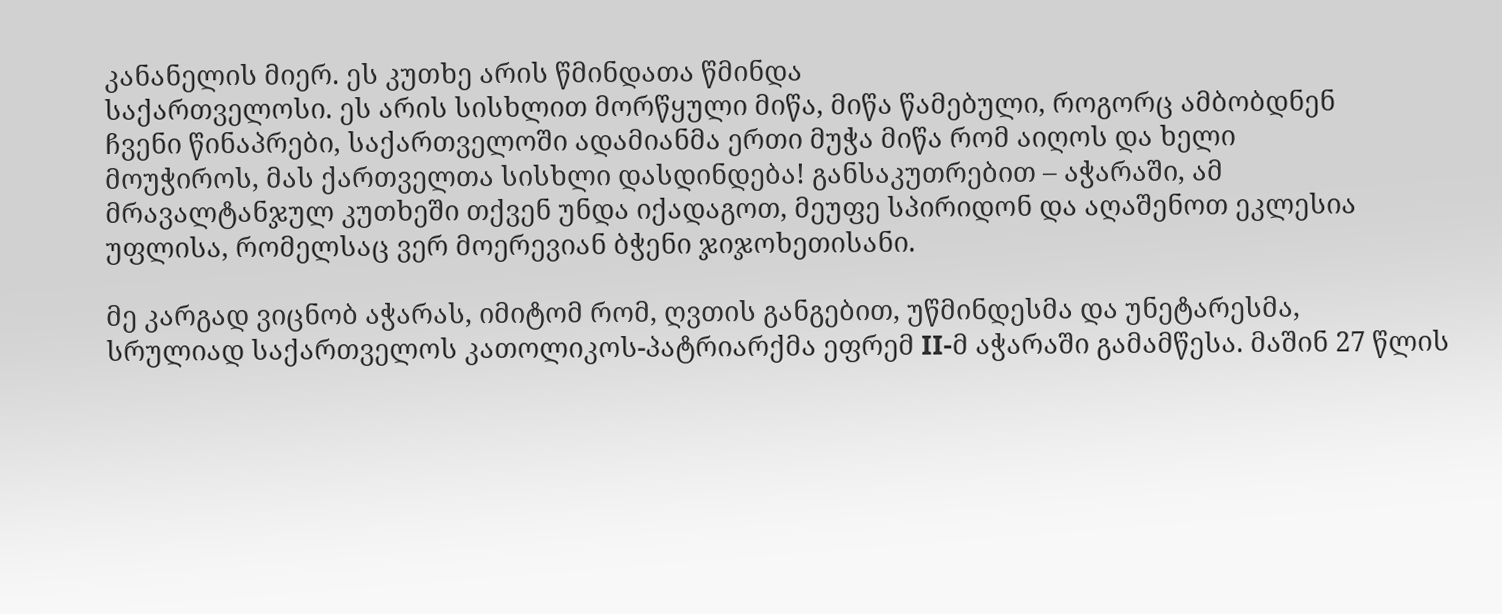კანანელის მიერ. ეს კუთხე არის წმინდათა წმინდა
საქართველოსი. ეს არის სისხლით მორწყული მიწა, მიწა წამებული, როგორც ამბობდნენ
ჩვენი წინაპრები, საქართველოში ადამიანმა ერთი მუჭა მიწა რომ აიღოს და ხელი
მოუჭიროს, მას ქართველთა სისხლი დასდინდება! განსაკუთრებით – აჭარაში, ამ
მრავალტანჯულ კუთხეში თქვენ უნდა იქადაგოთ, მეუფე სპირიდონ და აღაშენოთ ეკლესია
უფლისა, რომელსაც ვერ მოერევიან ბჭენი ჯიჯოხეთისანი.

მე კარგად ვიცნობ აჭარას, იმიტომ რომ, ღვთის განგებით, უწმინდესმა და უნეტარესმა,
სრულიად საქართველოს კათოლიკოს-პატრიარქმა ეფრემ II-მ აჭარაში გამამწესა. მაშინ 27 წლის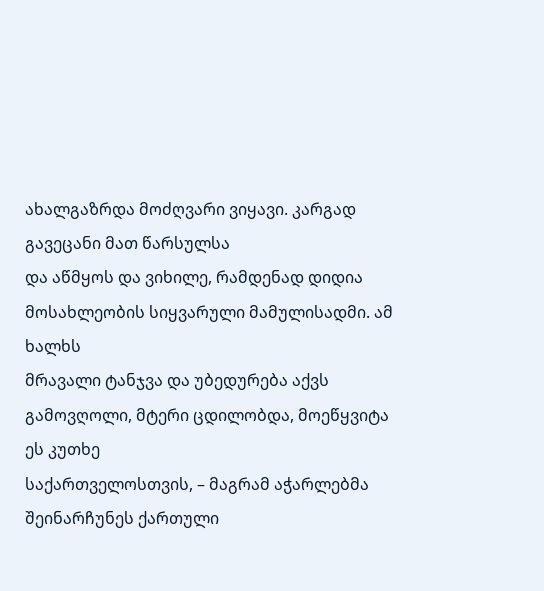ახალგაზრდა მოძღვარი ვიყავი. კარგად გავეცანი მათ წარსულსა
და აწმყოს და ვიხილე, რამდენად დიდია მოსახლეობის სიყვარული მამულისადმი. ამ ხალხს
მრავალი ტანჯვა და უბედურება აქვს გამოვღოლი, მტერი ცდილობდა, მოეწყვიტა ეს კუთხე
საქართველოსთვის, – მაგრამ აჭარლებმა შეინარჩუნეს ქართული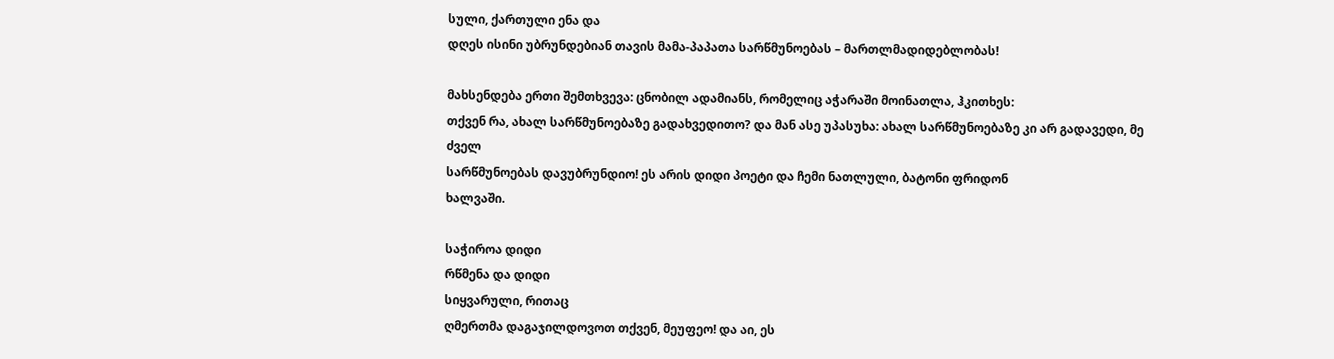სული, ქართული ენა და
დღეს ისინი უბრუნდებიან თავის მამა-პაპათა სარწმუნოებას – მართლმადიდებლობას!

მახსენდება ერთი შემთხვევა: ცნობილ ადამიანს, რომელიც აჭარაში მოინათლა, ჰკითხეს:
თქვენ რა, ახალ სარწმუნოებაზე გადახვედითო? და მან ასე უპასუხა: ახალ სარწმუნოებაზე კი არ გადავედი, მე ძველ
სარწმუნოებას დავუბრუნდიო! ეს არის დიდი პოეტი და ჩემი ნათლული, ბატონი ფრიდონ
ხალვაში.

საჭიროა დიდი
რწმენა და დიდი
სიყვარული, რითაც
ღმერთმა დაგაჯილდოვოთ თქვენ, მეუფეო! და აი, ეს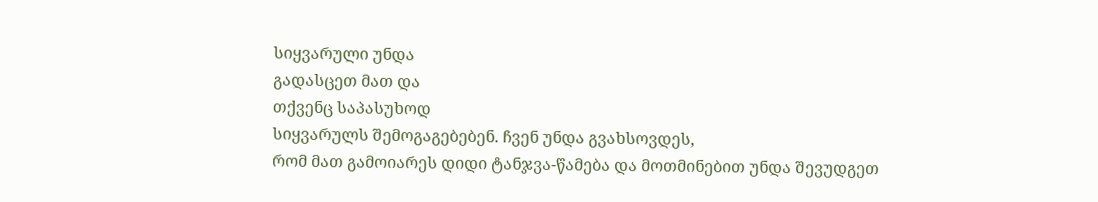სიყვარული უნდა
გადასცეთ მათ და
თქვენც საპასუხოდ
სიყვარულს შემოგაგებებენ. ჩვენ უნდა გვახსოვდეს,
რომ მათ გამოიარეს დიდი ტანჯვა-წამება და მოთმინებით უნდა შევუდგეთ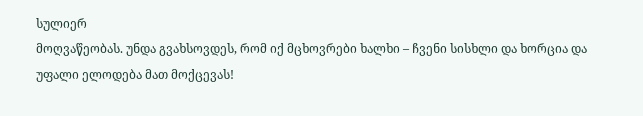სულიერ
მოღვაწეობას. უნდა გვახსოვდეს, რომ იქ მცხოვრები ხალხი – ჩვენი სისხლი და ხორცია და
უფალი ელოდება მათ მოქცევას!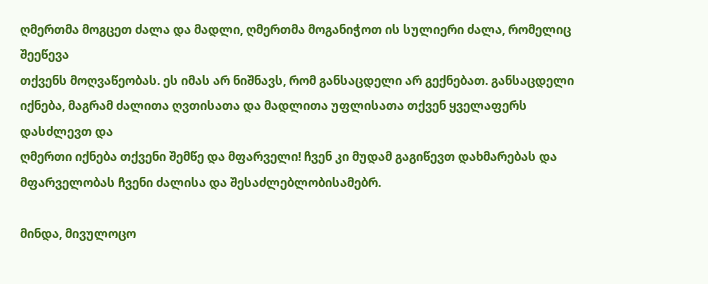ღმერთმა მოგცეთ ძალა და მადლი, ღმერთმა მოგანიჭოთ ის სულიერი ძალა, რომელიც შეეწევა
თქვენს მოღვაწეობას. ეს იმას არ ნიშნავს, რომ განსაცდელი არ გექნებათ. განსაცდელი
იქნება, მაგრამ ძალითა ღვთისათა და მადლითა უფლისათა თქვენ ყველაფერს დასძლევთ და
ღმერთი იქნება თქვენი შემწე და მფარველი! ჩვენ კი მუდამ გაგიწევთ დახმარებას და
მფარველობას ჩვენი ძალისა და შესაძლებლობისამებრ.

მინდა, მივულოცო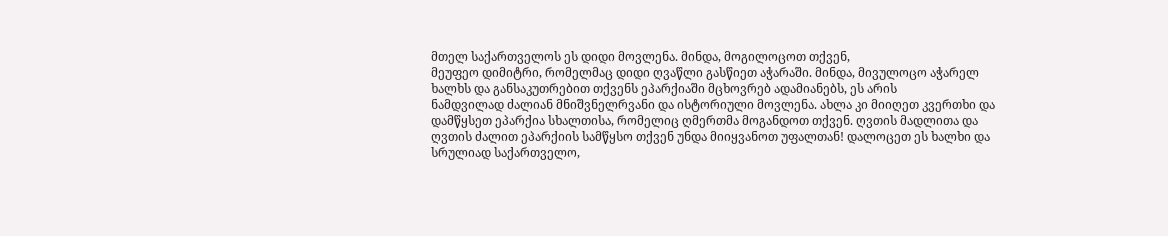მთელ საქართველოს ეს დიდი მოვლენა. მინდა, მოგილოცოთ თქვენ,
მეუფეო დიმიტრი, რომელმაც დიდი ღვაწლი გასწიეთ აჭარაში. მინდა, მივულოცო აჭარელ
ხალხს და განსაკუთრებით თქვენს ეპარქიაში მცხოვრებ ადამიანებს, ეს არის
ნამდვილად ძალიან მნიშვნელრვანი და ისტორიული მოვლენა. ახლა კი მიიღეთ კვერთხი და
დამწყსეთ ეპარქია სხალთისა, რომელიც ღმერთმა მოგანდოთ თქვენ. ღვთის მადლითა და
ღვთის ძალით ეპარქიის სამწყსო თქვენ უნდა მიიყვანოთ უფალთან! დალოცეთ ეს ხალხი და
სრულიად საქართველო,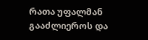რათა უფალმან გააძლიეროს და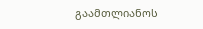გაამთლიანოს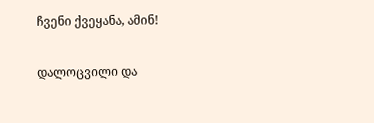ჩვენი ქვეყანა, ამინ!

დალოცვილი და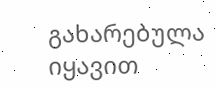გახარებულა იყავით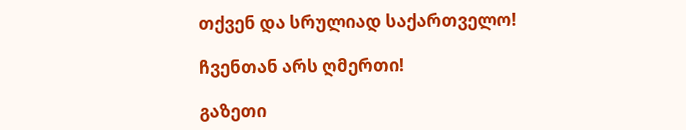თქვენ და სრულიად საქართველო!

ჩვენთან არს ღმერთი!

გაზეთი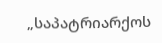„საპატრიარქოს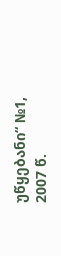უწყებანი“ №1,
2007 წ.